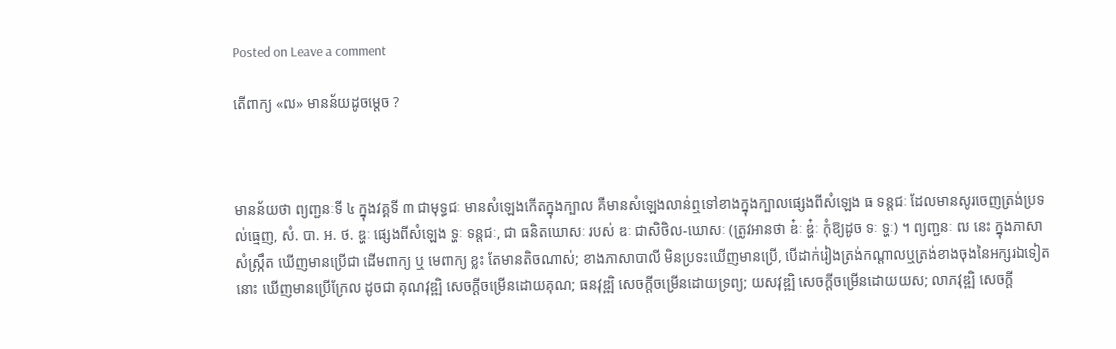Posted on Leave a comment

តើពាក្យ «ឍ» មានន័យដូចម្ដេច ?



មានន័យថា ព្យញ្ជនៈទី ៤ ក្នុងវគ្គទី ៣ ជាមុទ្ធជៈ មានសំឡេងកើតក្នុងក្បាល គឺមានសំឡេងលាន់ឮទៅខាងក្នុងក្បាលផ្សេងពីសំឡេង ធ ទន្តជៈ ដែលមានសូរចេញត្រង់ប្រទល់ធ្មេញ, សំ. បា. អ. ថ. ឌ្ហៈ ផ្សេងពីសំឡេង ទ្ហៈ ទន្តជៈ, ជា ធនិតឃោសៈ របស់ ឌៈ ជាសិថិល-ឃោសៈ (ត្រូវអានថា ឌ៎ៈ ឌ្ហ៎ៈ កុំឱ្យដូច ទៈ ទ្ហៈ) ។ ព្យញ្ជនៈ ឍ នេះ ក្នុងភាសាសំស្ក្រឹត ឃើញមានប្រើជា ដើមពាក្យ ឬ មេពាក្យ ខ្លះ តែមានតិចណាស់; ខាងភាសាបាលី មិនប្រទះឃើញមានប្រើ, បើដាក់រៀងត្រង់កណ្ដាលឬត្រង់ខាងចុងនៃអក្សរឯទៀតនោះ ឃើញមានប្រើក្រែល ដូចជា គុណវុឌ្ឍិ សេចក្តីចម្រើនដោយគុណ; ធនវុឌ្ឍិ សេចក្តីចម្រើនដោយទ្រព្យ; យសវុឌ្ឍិ សេចក្តីចម្រើនដោយយស; លាភវុឌ្ឍិ សេចក្តី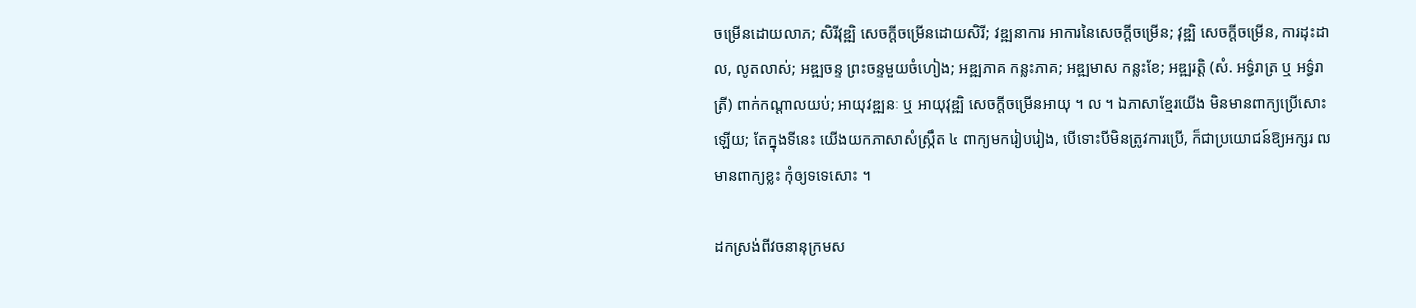ចម្រើនដោយលាភ; សិរីវុឌ្ឍិ សេចក្តីចម្រើនដោយសិរី; វឌ្ឍនាការ អាការនៃសេចក្តីចម្រើន; វុឌ្ឍិ សេចក្តីចម្រើន, ការដុះដាល, លូតលាស់; អឌ្ឍចន្ទ ព្រះចន្ទមួយចំហៀង; អឌ្ឍភាគ កន្លះភាគ; អឌ្ឍមាស កន្លះខែ; អឌ្ឍរត្តិ (សំ. អទ៌្ធរាត្រ ឬ អទ៌្ធរាត្រី) ពាក់កណ្ដាលយប់; អាយុវឌ្ឍនៈ ឬ អាយុវុឌ្ឍិ សេចក្តីចម្រើនអាយុ ។ ល ។ ឯភាសាខ្មែរយើង មិនមានពាក្យប្រើសោះឡើយ; តែក្នុងទីនេះ យើងយកភាសាសំស្ក្រឹត ៤ ពាក្យមករៀបរៀង, បើទោះបីមិនត្រូវការប្រើ, ក៏ជាប្រយោជន៍ឱ្យអក្សរ ឍ មានពាក្យខ្លះ កុំឲ្យទទេសោះ ។

ដកស្រង់ពីវចនានុក្រមស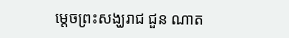ម្ដេចព្រះសង្ឃរាជ ជួន ណាត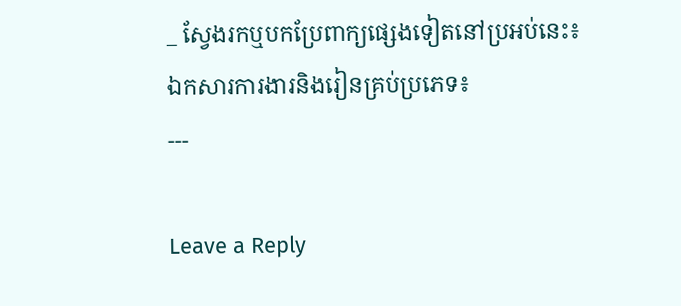_ ស្វែងរកឬបកប្រែពាក្យផ្សេងទៀតនៅប្រអប់នេះ៖
ឯកសារការងារនិងរៀនគ្រប់ប្រភេទ៖
---

Leave a Reply